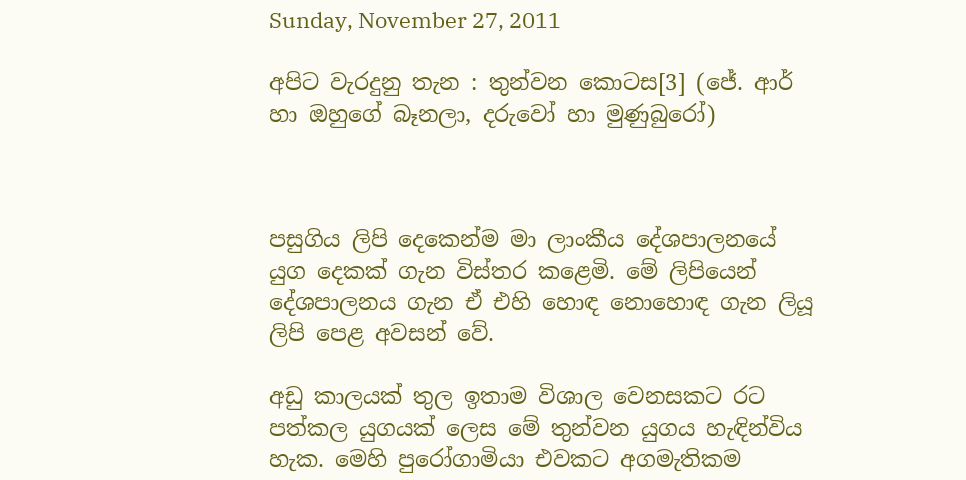Sunday, November 27, 2011

අපිට වැරදුනු තැන : තුන්වන කොටස[3] (ජේ. ආර් හා ඔහුගේ බෑනලා, දරුවෝ හා මුණුබුරෝ)



පසුගිය ලිපි දෙකෙන්ම මා ලාංකීය දේශපාලනයේ යුග දෙකක් ගැන විස්තර කළෙමි. මේ ලිපියෙන් දේශපාලනය ගැන ඒ එහි හොඳ නොහොඳ ගැන ලියූ ලිපි පෙළ අවසන් වේ.

අඩු කාලයක් තුල ඉතාම විශාල වෙනසකට රට පත්කල යුගයක් ලෙස මේ තුන්වන යුගය හැඳින්විය හැක. මෙහි පුරෝගාමියා එවකට අගමැතිකම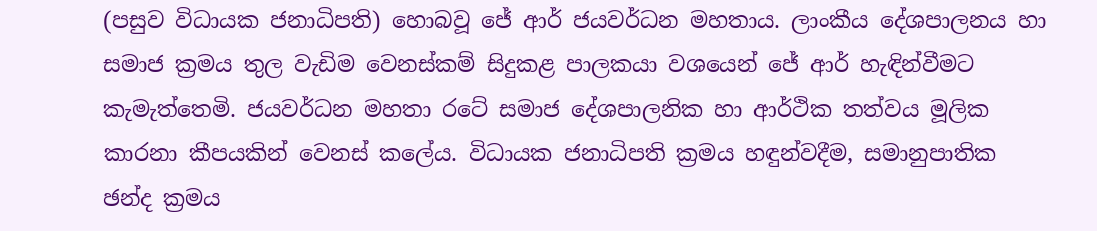(පසුව විධායක ජනාධිපති) හොබවූ ජේ ආර් ජයවර්ධන මහතාය. ලාංකීය දේශපාලනය හා සමාජ ක්‍රමය තුල වැඩිම වෙනස්කම් සිදුකළ පාලකයා වශයෙන් ජේ ආර් හැඳින්වීමට කැමැත්තෙමි. ජයවර්ධන මහතා රටේ සමාජ දේශපාලනික හා ආර්ථික තත්වය මූලික කාරනා කීපයකින් වෙනස් කලේය. විධායක ජනාධිපති ක්‍රමය හඳුන්වදීම, සමානුපාතික  ඡන්ද ක්‍රමය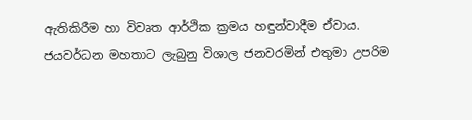ඇතිකිරීම හා විවෘත ආර්ථික ක්‍රමය හඳුන්වාදීම ඒවාය. ජයවර්ධන මහතාට ලැබුනු විශාල ජනවරමින් එතුමා උපරිම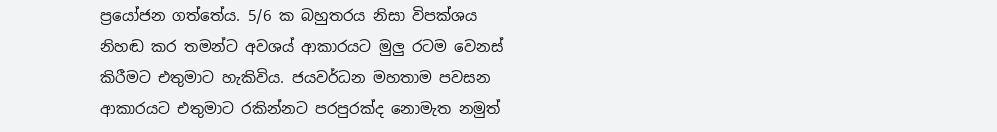ප්‍රයෝජන ගත්තේය. 5/6 ක බහුතරය නිසා විපක්ශය නිහඬ කර තමන්ට අවශය් ආකාරයට මුලු රටම වෙනස් කිරීමට එතුමාට හැකිවිය. ජයවර්ධන මහතාම පවසන ආකාරයට එතුමාට රකින්නට පරපුරක්ද නොමැත නමුත්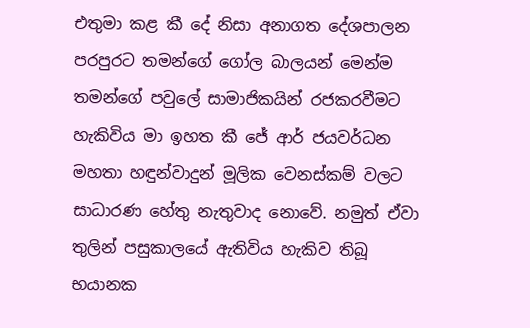එතුමා කළ කී දේ නිසා අනාගත දේශපාලන පරපුරට තමන්ගේ ගෝල බාලයන් මෙන්ම තමන්ගේ පවුලේ සාමාජිකයින් රජකරවීමට හැකිවිය මා ඉහත කී ජේ ආර් ජයවර්ධන මහතා හඳුන්වාදුන් මූලික වෙනස්කම් වලට සාධාරණ හේතු නැතුවාද නොවේ. නමුත් ඒවා තුලින් පසුකාලයේ ඇතිවිය හැකිව තිබූ භයානක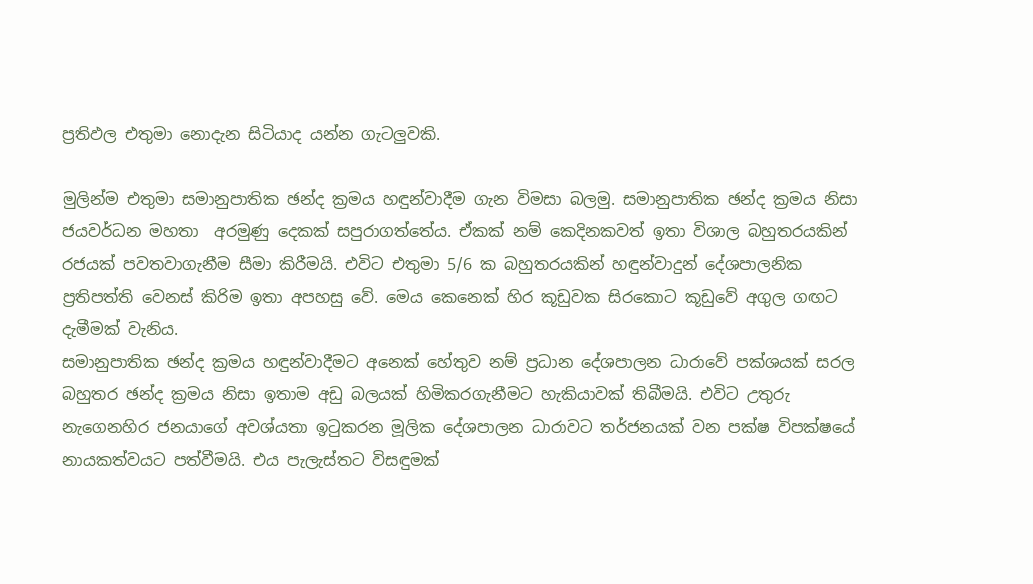ප්‍රතිඵල එතුමා නොදැන සිටියාද යන්න ගැටලුවකි.

මුලින්ම එතුමා සමානුපාතික ඡන්ද ක්‍රමය හඳුන්වාදීම ගැන විමසා බලමු. සමානුපාතික ඡන්ද ක්‍රමය නිසා ජයවර්ධන මහතා  අරමුණු දෙකක් සපුරාගත්තේය. ඒකක් නම් කෙදිනකවත් ඉතා විශාල බහුතරයකින් රජයක් පවතවාගැනීම සීමා කිරීමයි. එවිට එතුමා 5/6 ක බහුතරයකින් හඳුන්වාදුන් දේශපාලනික ප්‍රතිපත්ති වෙනස් කිරිම ඉතා අපහසු වේ. මෙය කෙනෙක් හිර කූඩුවක සිරකොට කූඩුවේ අගුල ගඟට දැමීමක් වැනිය.
සමානුපාතික ඡන්ද ක්‍රමය හඳුන්වාදීමට අනෙක් හේතුව නම් ප්‍රධාන දේශපාලන ධාරාවේ පක්ශයක් සරල බහුතර ඡන්ද ක්‍රමය නිසා ඉතාම අඩු බලයක් හිමිකරගැනීමට හැකියාවක් තිබීමයි. එවිට උතුරු නැගෙනහිර ජනයාගේ අවශ්යතා ඉටුකරන මූලික දේශපාලන ධාරාවට තර්ජනයක් වන පක්ෂ විපක්ෂයේ නායකත්වයට පත්වීමයි. එය පැලැස්තට විසඳුමක්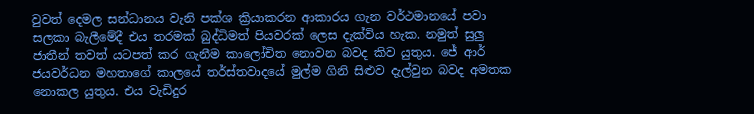වුවත් දෙමල සන්ධානය වැනි පක්ශ ක්‍රියාකරන ආකාරය ගැන වර්ථමානයේ පවා සලකා බැලීමේදී එය තරමක් බුද්ධිමත් පියවරක් ලෙස දැක්විය හැක. නමුත් සුලු ජාතීන් තවත් යටපත් කර ගැනීම කාලෝචිත නොවන බවද කිව යුතුය. ජේ ආර් ජයවර්ධන මහතාගේ කාලයේ තර්ස්තවාදයේ මුල්ම ගිනි සිළුව දැල්වුන බවද අමතක නොකල යුතුය. එය වැඩිදුර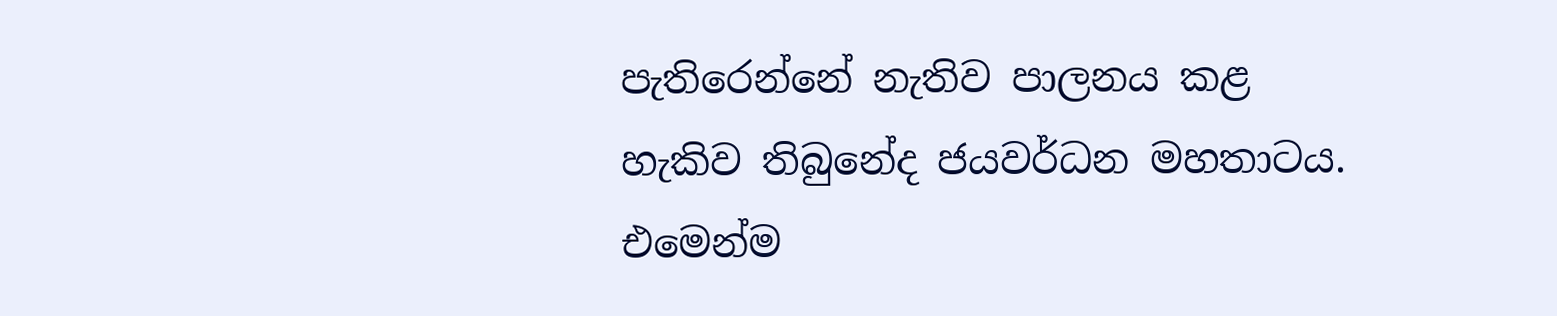පැතිරෙන්නේ නැතිව පාලනය කළ හැකිව තිබුනේද ජයවර්ධන මහතාටය. එමෙන්ම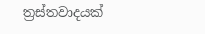ත්‍රස්තවාදයක්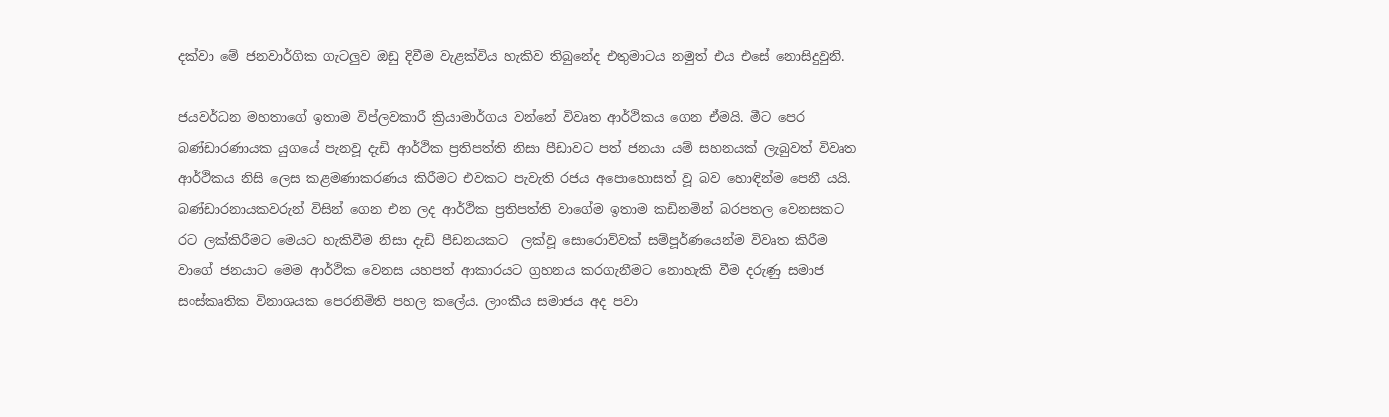දක්වා මේ ජනවාර්ගික ගැටලුව ඔඩු දිවීම වැළක්විය හැකිව තිබුනේද එතුමාටය නමුත් එය එසේ නොසිදුවුනි.

ජයවර්ධන මහතාගේ ඉතාම විප්ලවකාරී ක්‍රියාමාර්ගය වන්නේ විවෘත ආර්ථිකය ගෙන ඒමයි. මීට පෙර බණ්ඩාරණායක යුගයේ පැනවූ දැඩි ආර්ථික ප්‍රතිපත්ති නිසා පීඩාවට පත් ජනයා යම් සහනයක් ලැබුවත් විවෘත ආර්ථිකය නිසි ලෙස කළමණාකරණය කිරීමට එවකට පැවැති රජය අපොහොසත් වූ බව හොඳින්ම පෙනී යයි. බණ්ඩාරනායකවරුන් විසින් ගෙන එන ලද ආර්ථික ප්‍රතිපත්ති වාගේම ඉතාම කඩිනමින් බරපතල වෙනසකට රට ලක්කිරීමට මෙයට හැකිවීම නිසා දැඩි පීඩනයකට  ලක්වූ සොරොව්වක් සම්පූර්ණයෙන්ම විවෘත කිරීම වාගේ ජනයාට මෙම ආර්ථික වෙනස යහපත් ආකාරයට ග්‍රහනය කරගැනීමට නොහැකි වීම දරුණු සමාජ සංස්කෘතික විනාශයක පෙරනිමිති පහල කලේය. ලාංකීය සමාජය අද පවා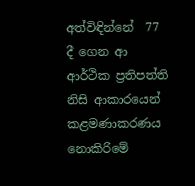අත්විඳින්නේ  77 දී ගෙන ආ ආර්ථික ප්‍රතිපත්ති නිසි ආකාරයෙන් කළමණාකරණය නොකිරිමේ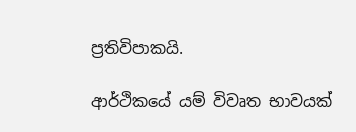ප්‍රතිවිපාකයි.

ආර්ථිකයේ යම් විවෘත භාවයක්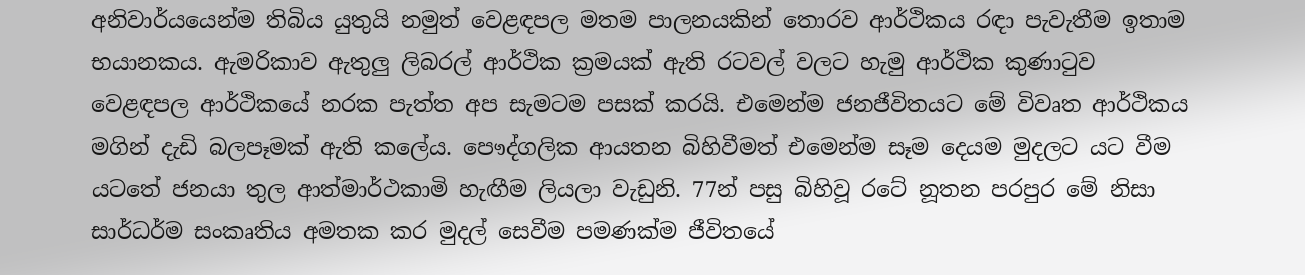අනිවාර්යයෙන්ම තිබිය යුතුයි නමුත් වෙළඳපල මතම පාලනයකින් තොරව ආර්ථිකය රඳා පැවැතීම ඉතාම භයානකය. ඇමරිකාව ඇතුලු ලිබරල් ආර්ථික ක්‍රමයක් ඇති රටවල් වලට හැමු ආර්ථික කුණාටුව වෙළඳපල ආර්ථිකයේ නරක පැත්ත අප සැමටම පසක් කරයි. එමෙන්ම ජනජීවිතයට මේ විවෘත ආර්ථිකය මගින් දැඩි බලපෑමක් ඇති කලේය. පෞද්ගලික ආයතන බිහිවීමත් එමෙන්ම සෑම දෙයම මුදලට යට වීම යටතේ ජනයා තුල ආත්මාර්ථකාමි හැඟීම ලියලා වැඩුනි. 77න් පසු බිහිවූ රටේ නූතන පරපුර මේ නිසා සාර්ධර්ම සංකෘතිය අමතක කර මුදල් සෙවීම පමණක්ම ජීවිතයේ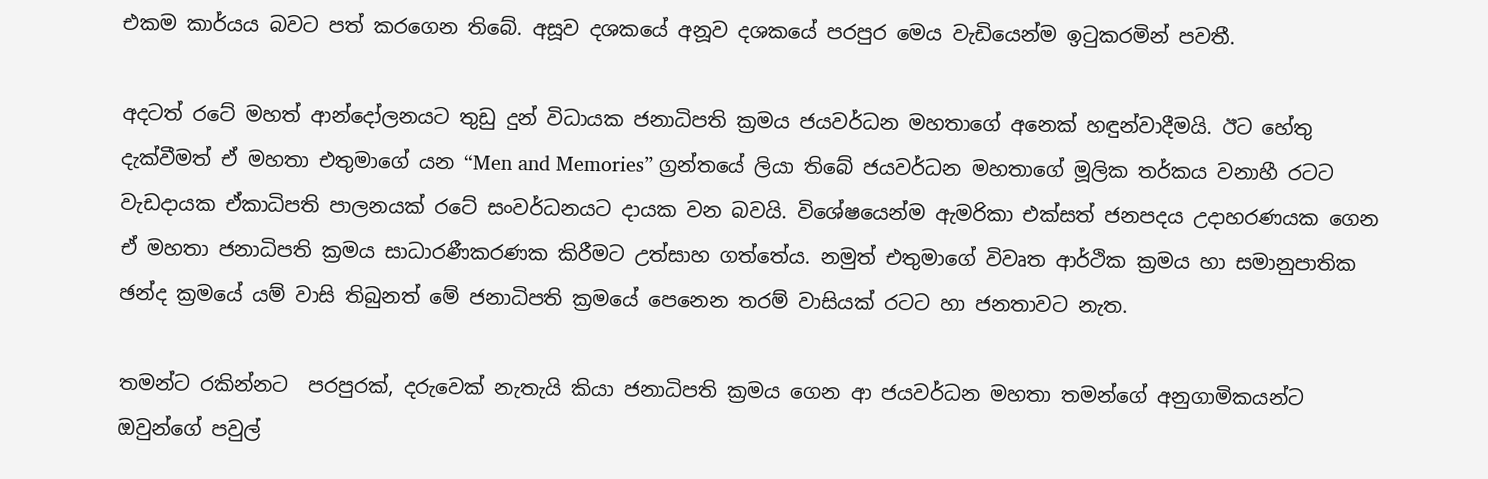එකම කාර්යය බවට පත් කරගෙන තිබේ. අසූව දශකයේ අනූව දශකයේ පරපුර මෙය වැඩියෙන්ම ඉටුකරමින් පවතී.

අදටත් රටේ මහත් ආන්දෝලනයට තුඩු දුන් විධායක ජනාධිපති ක්‍රමය ජයවර්ධන මහතාගේ අනෙක් හඳුන්වාදීමයි. ඊට හේතු දැක්වීමත් ඒ මහතා එතුමාගේ යන “Men and Memories” ග්‍රන්තයේ ලියා තිබේ ජයවර්ධන මහතාගේ මූලික තර්කය වනාහී රටට වැඩදායක ඒකාධිපති පාලනයක් රටේ සංවර්ධනයට දායක වන බවයි. විශේෂයෙන්ම ඇමරිකා එක්සත් ජනපදය උදාහරණයක ගෙන ඒ මහතා ජනාධිපති ක්‍රමය සාධාරණීකරණක කිරීමට උත්සාහ ගත්තේය. නමුත් එතුමාගේ විවෘත ආර්ථික ක්‍රමය හා සමානුපාතික ඡන්ද ක්‍රමයේ යම් වාසි තිබුනත් මේ ජනාධිපති ක්‍රමයේ පෙනෙන තරම් වාසියක් රටට හා ජනතාවට නැත.

තමන්ට රකින්නට  පරපුරක්, දරුවෙක් නැතැයි කියා ජනාධිපති ක්‍රමය ගෙන ආ ජයවර්ධන මහතා තමන්ගේ අනුගාමිකයන්ට ඔවුන්ගේ පවුල්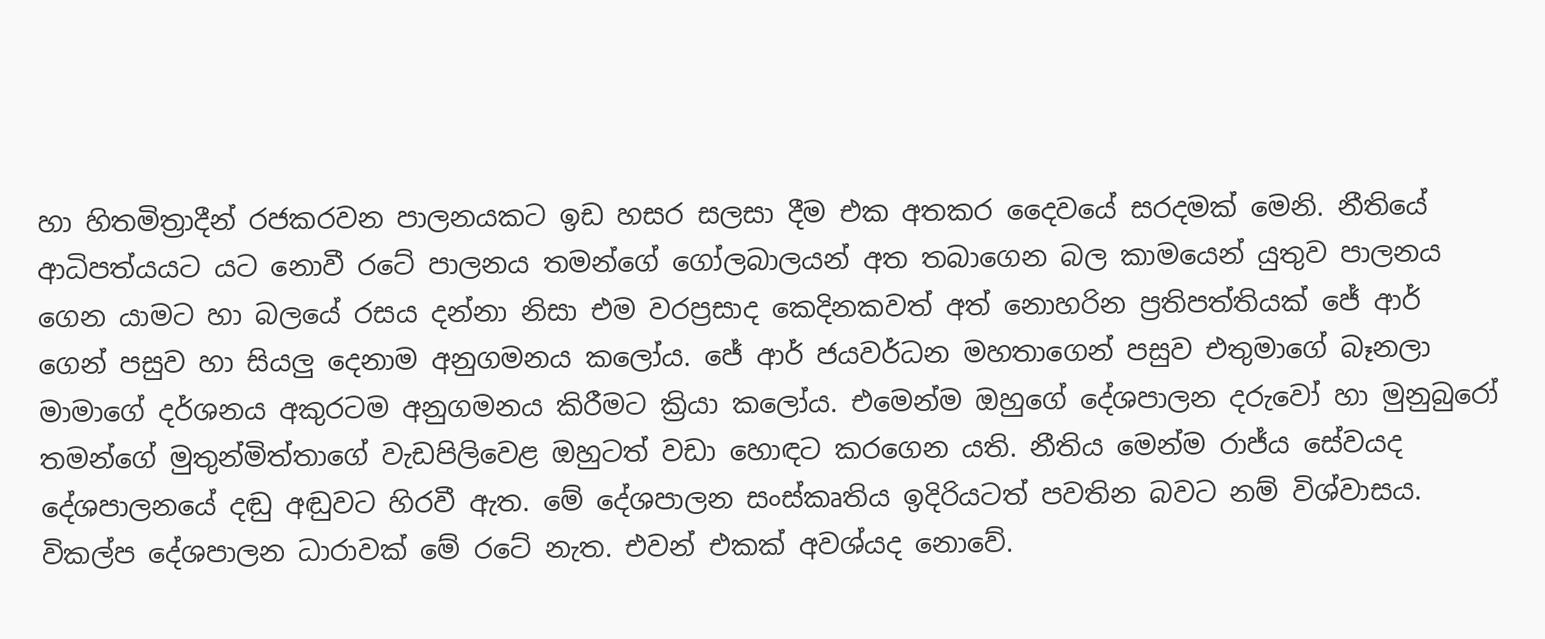හා හිතමිත්‍රාදීන් රජකරවන පාලනයකට ඉඩ හසර සලසා දීම එක අතකර දෛවයේ සරදමක් මෙනි. නීතියේ ආධිපත්යයට යට නොවී රටේ පාලනය තමන්ගේ ගෝලබාලයන් අත තබාගෙන බල කාමයෙන් යුතුව පාලනය ගෙන යාමට හා බලයේ රසය දන්නා නිසා එම වරප්‍රසාද කෙදිනකවත් අත් නොහරින ප්‍රතිපත්තියක් ජේ ආර් ගෙන් පසුව හා සියලු දෙනාම අනුගමනය කලෝය. ජේ ආර් ජයවර්ධන මහතාගෙන් පසුව එතුමාගේ බෑනලා මාමාගේ දර්ශනය අකුරටම අනුගමනය කිරීමට ක්‍රියා කලෝය. එමෙන්ම ඔහුගේ දේශපාලන දරුවෝ හා මුනුබුරෝ  තමන්ගේ මුතුන්මිත්තාගේ වැඩපිලිවෙළ ඔහුටත් වඩා හොඳට කරගෙන යති. නීතිය මෙන්ම රාජ්ය සේවයද දේශපාලනයේ දඬු අඬුවට හිරවී ඇත. මේ දේශපාලන සංස්කෘතිය ඉදිරියටත් පවතින බවට නම් විශ්වාසය. විකල්ප දේශපාලන ධාරාවක් මේ රටේ නැත. එවන් එකක් අවශ්යද නොවේ.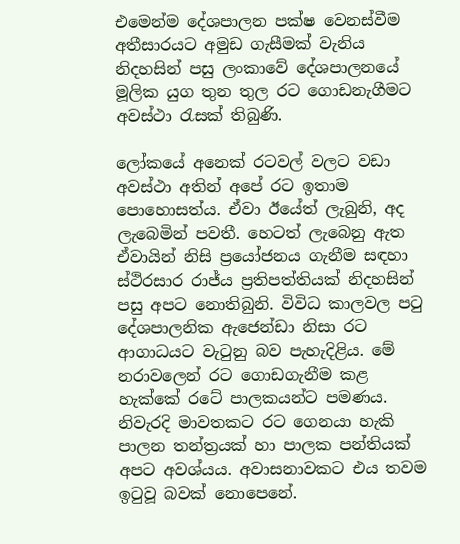එමෙන්ම දේශපාලන පක්ෂ වෙනස්වීම අතීසාරයට අමුඩ ගැසීමක් වැනිය
නිදහසින් පසු ලංකාවේ දේශපාලනයේ මූලික යුග තුන තුල රට ගොඩනැගීමට අවස්ථා රැසක් තිබුණි.

ලෝකයේ අනෙක් රටවල් වලට වඩා අවස්ථා අතින් අපේ රට ඉතාම පොහොසත්ය. ඒවා ඊයේත් ලැබුනි, අද ලැබෙමින් පවතී. හෙටත් ලැබෙනු ඇත ඒවායින් නිසි ප්‍රයෝජනය ගැනීම සඳහා ස්ථිරසාර රාජ්ය ප්‍රතිපත්තියක් නිදහසින් පසු අපට නොතිබුනි. විවිධ කාලවල පටු දේශපාලනික ඇජෙන්ඩා නිසා රට ආගාධයට වැටුනු බව පැහැදිළිය. මේ නරාවලෙන් රට ගොඩගැනීම කළ හැක්කේ රටේ පාලකයන්ට පමණය. නිවැරදි මාවතකට රට ගෙනයා හැකි පාලන තන්ත්‍රයක් හා පාලක පන්තියක් අපට අවශ්යය. අවාසනාවකට එය තවම ඉටුවූ බවක් නොපෙනේ.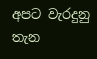අපට වැරදුනු තැන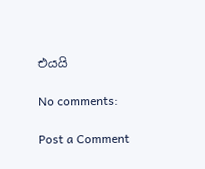එයයි

No comments:

Post a Comment